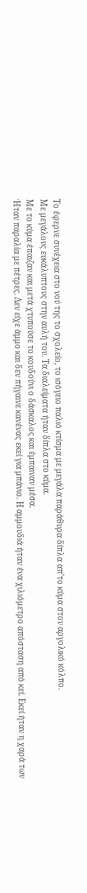Το έφερνε συνέχεια στο νού της το σχολείο, το ισόγειο παλιό κτίσμα με μεγάλα παράθυρα δίπλα απ’το κύμα στον αργολικό κόλπο.
Με μεγάλους ευκάλυπτους στην αυλή του. Τα διαλείματα ήταν δίπλα στο κύμα.
Με το κύμα έπαιζαν και μετά χτυπούσε το κουδούνι ο δάσκαλος και έμπαιναν μέσα.
Ήταν παραλία με πέτρες. Δεν είχε άμμο και δεν πήγαινε κανένας εκεί για μπάνιο. Η αμμουδιά ήταν ένα χιλιόμετρο απόσταση από κεί. Εκεί ήταν η χαρά των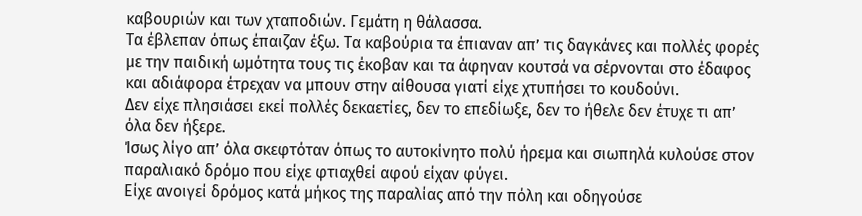καβουριών και των χταποδιών. Γεμάτη η θάλασσα.
Τα έβλεπαν όπως έπαιζαν έξω. Τα καβούρια τα έπιαναν απ’ τις δαγκάνες και πολλές φορές με την παιδική ωμότητα τους τις έκοβαν και τα άφηναν κουτσά να σέρνονται στο έδαφος και αδιάφορα έτρεχαν να μπουν στην αίθουσα γιατί είχε χτυπήσει το κουδούνι.
Δεν είχε πλησιάσει εκεί πολλές δεκαετίες, δεν το επεδίωξε, δεν το ήθελε δεν έτυχε τι απ’ όλα δεν ήξερε.
Ίσως λίγο απ’ όλα σκεφτόταν όπως το αυτοκίνητο πολύ ήρεμα και σιωπηλά κυλούσε στον παραλιακό δρόμο που είχε φτιαχθεί αφού είχαν φύγει.
Είχε ανοιγεί δρόμος κατά μήκος της παραλίας από την πόλη και οδηγούσε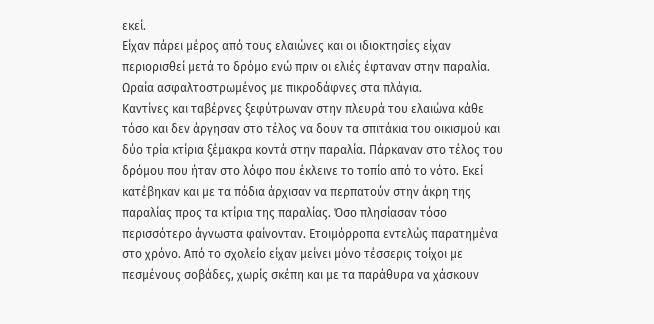εκεί.
Είχαν πάρει μέρος από τους ελαιώνες και οι ιδιοκτησίες είχαν περιορισθεί μετά το δρόμο ενώ πριν οι ελιές έφταναν στην παραλία.
Ωραία ασφαλτοστρωμένος με πικροδάφνες στα πλάγια.
Καντίνες και ταβέρνες ξεφύτρωναν στην πλευρά του ελαιώνα κάθε τόσο και δεν άργησαν στο τέλος να δουν τα σπιτάκια του οικισμού και δύο τρία κτίρια ξέμακρα κοντά στην παραλία. Πάρκαναν στο τέλος του δρόμου που ήταν στο λόφο που έκλεινε το τοπίο από το νότο. Εκεί κατέβηκαν και με τα πόδια άρχισαν να περπατούν στην άκρη της παραλίας προς τα κτίρια της παραλίας. Όσο πλησίασαν τόσο περισσότερο άγνωστα φαίνονταν. Ετοιμόρροπα εντελώς παρατημένα στο χρόνο. Από το σχολείο είχαν μείνει μόνο τέσσερις τοίχοι με πεσμένους σοβάδες, χωρίς σκέπη και με τα παράθυρα να χάσκουν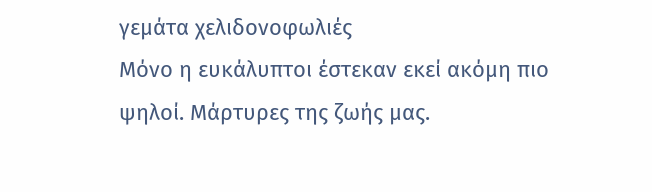γεμάτα χελιδονοφωλιές
Μόνο η ευκάλυπτοι έστεκαν εκεί ακόμη πιο ψηλοί. Μάρτυρες της ζωής μας.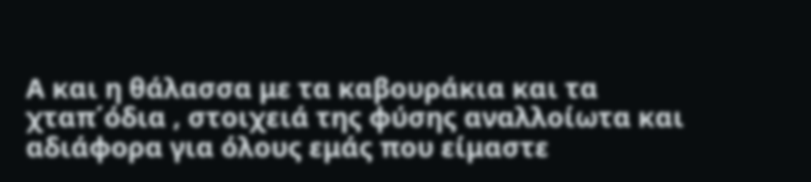Α και η θάλασσα με τα καβουράκια και τα χταπ΄όδια , στοιχειά της φύσης αναλλοίωτα και αδιάφορα για όλους εμάς που είμαστε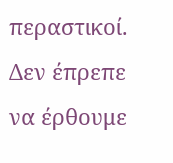περαστικοί.
Δεν έπρεπε να έρθουμε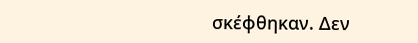σκέφθηκαν. Δεν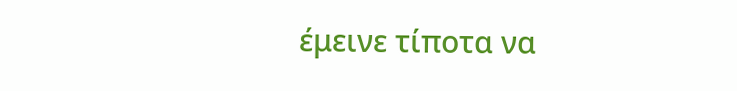έμεινε τίποτα να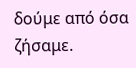δούμε από όσα ζήσαμε.